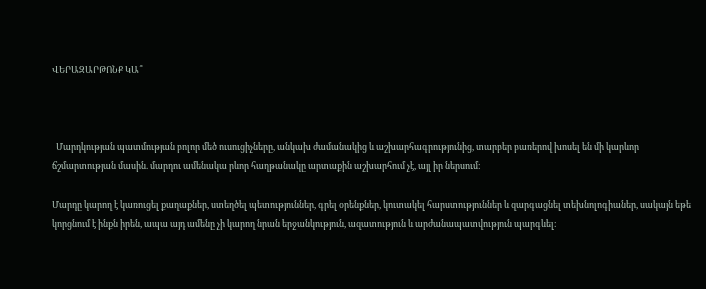ՎԵՐԱԶԱՐԹՈՆՔ ԿԱ՞



  Մարդկության պատմության բոլոր մեծ ուսուցիչները, անկախ ժամանակից և աշխարհագրությունից, տարբեր բառերով խոսել են մի կարևոր ճշմարտության մասին. մարդու ամենակա րևոր հաղթանակը արտաքին աշխարհում չէ, այլ իր ներսում։

Մարդը կարող է կառուցել քաղաքներ, ստեղծել պետություններ, գրել օրենքներ, կուտակել հարստություններ և զարգացնել տեխնոլոգիաներ, սակայն եթե կորցնում է ինքն իրեն, ապա այդ ամենը չի կարող նրան երջանկություն, ազատություն և արժանապատվություն պարգևել։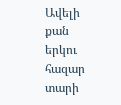Ավելի քան երկու հազար տարի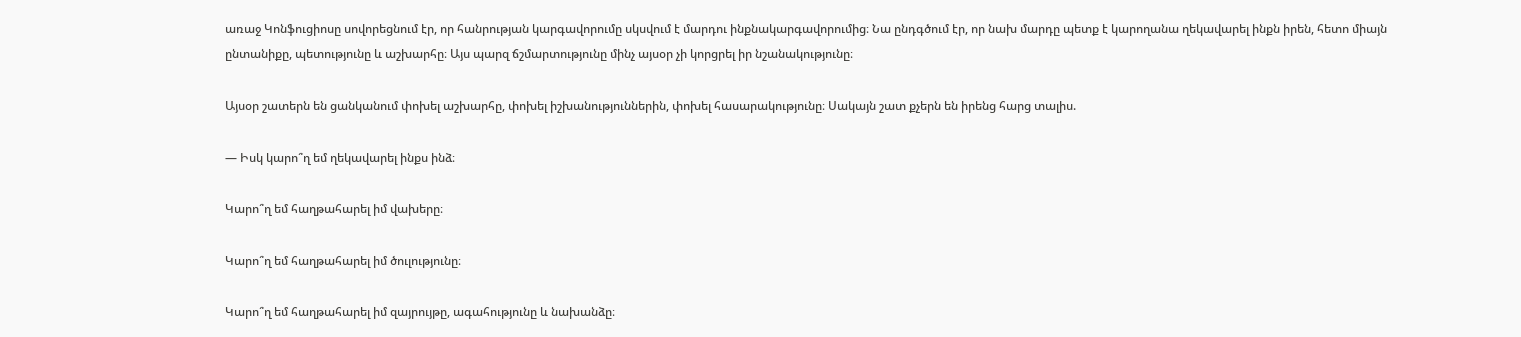առաջ Կոնֆուցիոսը սովորեցնում էր, որ հանրության կարգավորումը սկսվում է մարդու ինքնակարգավորումից։ Նա ընդգծում էր, որ նախ մարդը պետք է կարողանա ղեկավարել ինքն իրեն, հետո միայն ընտանիքը, պետությունը և աշխարհը։ Այս պարզ ճշմարտությունը մինչ այսօր չի կորցրել իր նշանակությունը։

Այսօր շատերն են ցանկանում փոխել աշխարհը, փոխել իշխանություններին, փոխել հասարակությունը։ Սակայն շատ քչերն են իրենց հարց տալիս.

— Իսկ կարո՞ղ եմ ղեկավարել ինքս ինձ։

Կարո՞ղ եմ հաղթահարել իմ վախերը։

Կարո՞ղ եմ հաղթահարել իմ ծուլությունը։

Կարո՞ղ եմ հաղթահարել իմ զայրույթը, ագահությունը և նախանձը։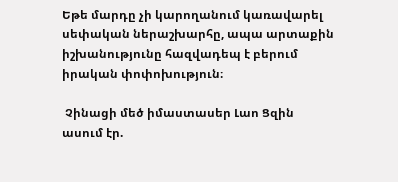Եթե մարդը չի կարողանում կառավարել սեփական ներաշխարհը, ապա արտաքին իշխանությունը հազվադեպ է բերում իրական փոփոխություն։

 Չինացի մեծ իմաստասեր Լաո Ցզին ասում էր.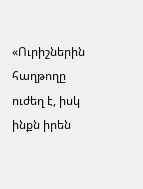«Ուրիշներին հաղթողը ուժեղ է, իսկ ինքն իրեն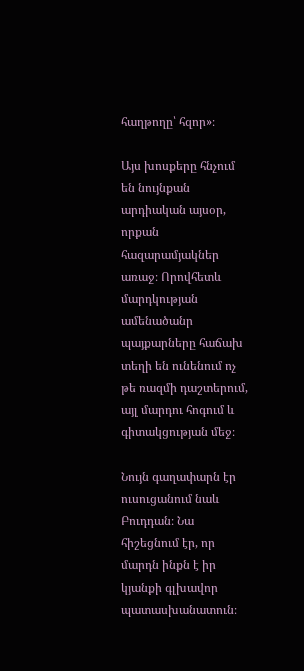հաղթողը՝ հզոր»։

Այս խոսքերը հնչում են նույնքան արդիական այսօր, որքան հազարամյակներ առաջ։ Որովհետև մարդկության ամենածանր պայքարները հաճախ տեղի են ունենում ոչ թե ռազմի դաշտերում, այլ մարդու հոգում և գիտակցության մեջ։

Նույն գաղափարն էր ուսուցանում նաև Բուդդան։ Նա հիշեցնում էր, որ մարդն ինքն է իր կյանքի գլխավոր պատասխանատուն։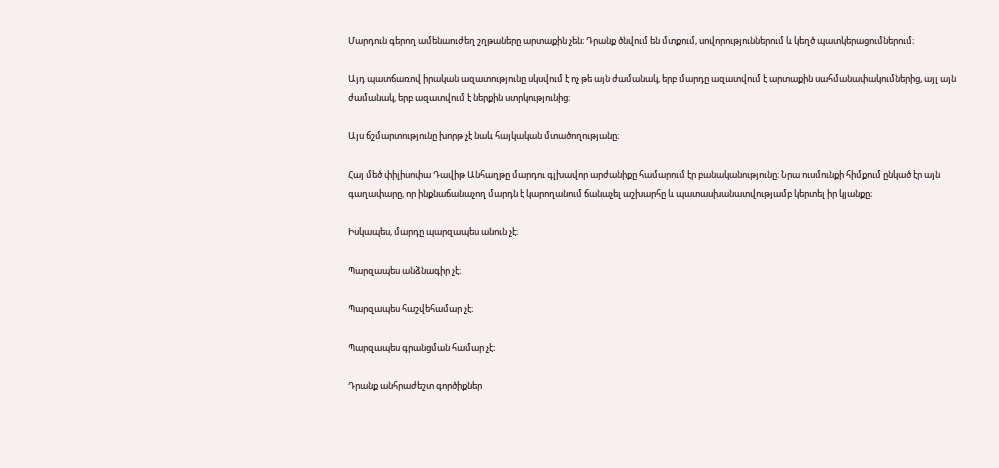Մարդուն գերող ամենաուժեղ շղթաները արտաքին չեն։ Դրանք ծնվում են մտքում, սովորություններում և կեղծ պատկերացումներում։

Այդ պատճառով իրական ազատությունը սկսվում է ոչ թե այն ժամանակ, երբ մարդը ազատվում է արտաքին սահմանափակումներից, այլ այն ժամանակ, երբ ազատվում է ներքին ստրկությունից։

Այս ճշմարտությունը խորթ չէ նաև հայկական մտածողությանը։

Հայ մեծ փիլիսոփա Դավիթ Անհաղթը մարդու գլխավոր արժանիքը համարում էր բանականությունը։ Նրա ուսմունքի հիմքում ընկած էր այն գաղափարը, որ ինքնաճանաչող մարդն է կարողանում ճանաչել աշխարհը և պատասխանատվությամբ կերտել իր կյանքը։

Իսկապես, մարդը պարզապես անուն չէ։

Պարզապես անձնագիր չէ։

Պարզապես հաշվեհամար չէ։

Պարզապես գրանցման համար չէ։

Դրանք անհրաժեշտ գործիքներ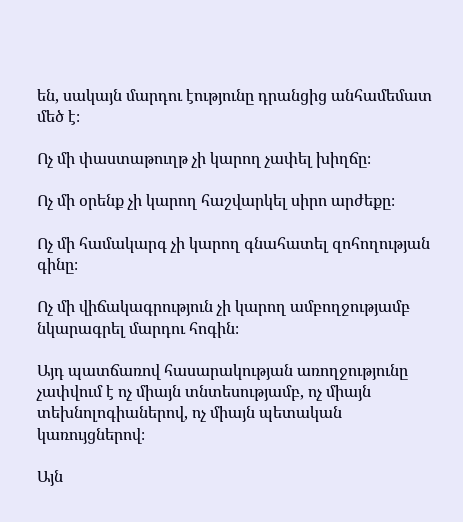են, սակայն մարդու էությունը դրանցից անհամեմատ մեծ է։

Ոչ մի փաստաթուղթ չի կարող չափել խիղճը։

Ոչ մի օրենք չի կարող հաշվարկել սիրո արժեքը։

Ոչ մի համակարգ չի կարող գնահատել զոհողության գինը։

Ոչ մի վիճակագրություն չի կարող ամբողջությամբ նկարագրել մարդու հոգին։

Այդ պատճառով հասարակության առողջությունը չափվում է ոչ միայն տնտեսությամբ, ոչ միայն տեխնոլոգիաներով, ոչ միայն պետական կառույցներով։

Այն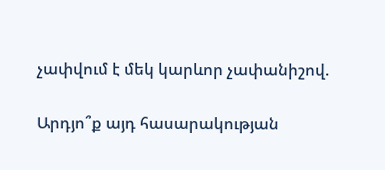չափվում է մեկ կարևոր չափանիշով.

Արդյո՞ք այդ հասարակության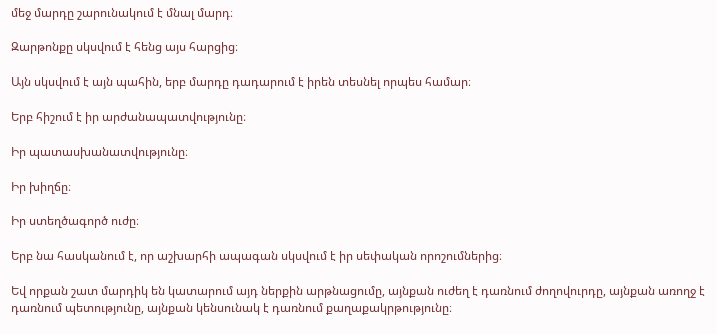մեջ մարդը շարունակում է մնալ մարդ։

Զարթոնքը սկսվում է հենց այս հարցից։

Այն սկսվում է այն պահին, երբ մարդը դադարում է իրեն տեսնել որպես համար։

Երբ հիշում է իր արժանապատվությունը։

Իր պատասխանատվությունը։

Իր խիղճը։

Իր ստեղծագործ ուժը։

Երբ նա հասկանում է, որ աշխարհի ապագան սկսվում է իր սեփական որոշումներից։

Եվ որքան շատ մարդիկ են կատարում այդ ներքին արթնացումը, այնքան ուժեղ է դառնում ժողովուրդը, այնքան առողջ է դառնում պետությունը, այնքան կենսունակ է դառնում քաղաքակրթությունը։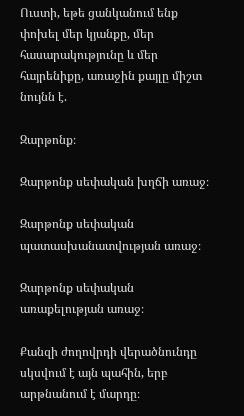Ուստի, եթե ցանկանում ենք փոխել մեր կյանքը, մեր հասարակությունը և մեր հայրենիքը, առաջին քայլը միշտ նույնն է.

Զարթոնք։

Զարթոնք սեփական խղճի առաջ։

Զարթոնք սեփական պատասխանատվության առաջ։

Զարթոնք սեփական առաքելության առաջ։

Քանզի ժողովրդի վերածնունդը սկսվում է այն պահին, երբ արթնանում է մարդը։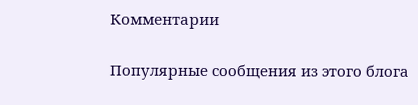Комментарии

Популярные сообщения из этого блога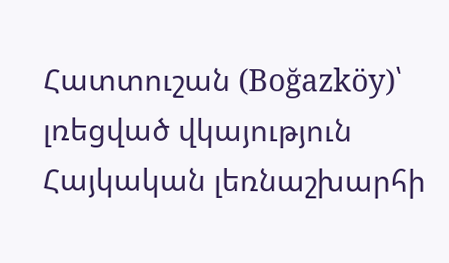Հատտուշան (Boğazköy)՝ լռեցված վկայություն Հայկական լեռնաշխարհի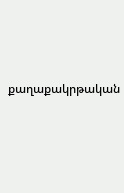քաղաքակրթական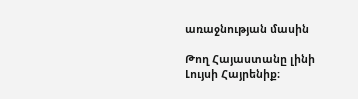առաջնության մասին

Թող Հայաստանը լինի Լույսի Հայրենիք։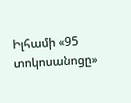Իլհամի «95 տոկոսանոցը»